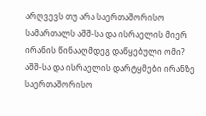არღვევს თუ არა საერთაშორისო სამართალს აშშ-სა და ისრაელის მიერ ირანის წინააღმდეგ დაწყებული ომი?
აშშ-სა და ისრაელის დარტყმები ირანზე საერთაშორისო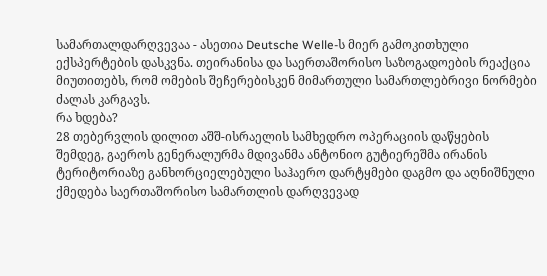სამართალდარღვევაა - ასეთია Deutsche Welle-ს მიერ გამოკითხული ექსპერტების დასკვნა. თეირანისა და საერთაშორისო საზოგადოების რეაქცია მიუთითებს, რომ ომების შეჩერებისკენ მიმართული სამართლებრივი ნორმები ძალას კარგავს.
რა ხდება?
28 თებერვლის დილით აშშ-ისრაელის სამხედრო ოპერაციის დაწყების შემდეგ, გაეროს გენერალურმა მდივანმა ანტონიო გუტიერეშმა ირანის ტერიტორიაზე განხორციელებული საჰაერო დარტყმები დაგმო და აღნიშნული ქმედება საერთაშორისო სამართლის დარღვევად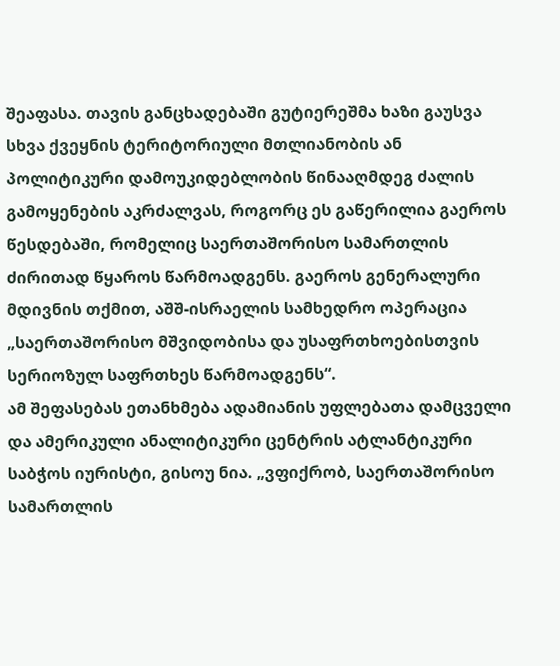შეაფასა. თავის განცხადებაში გუტიერეშმა ხაზი გაუსვა სხვა ქვეყნის ტერიტორიული მთლიანობის ან პოლიტიკური დამოუკიდებლობის წინააღმდეგ ძალის გამოყენების აკრძალვას, როგორც ეს გაწერილია გაეროს წესდებაში, რომელიც საერთაშორისო სამართლის ძირითად წყაროს წარმოადგენს. გაეროს გენერალური მდივნის თქმით, აშშ-ისრაელის სამხედრო ოპერაცია „საერთაშორისო მშვიდობისა და უსაფრთხოებისთვის სერიოზულ საფრთხეს წარმოადგენს“.
ამ შეფასებას ეთანხმება ადამიანის უფლებათა დამცველი და ამერიკული ანალიტიკური ცენტრის ატლანტიკური საბჭოს იურისტი, გისოუ ნია. „ვფიქრობ, საერთაშორისო სამართლის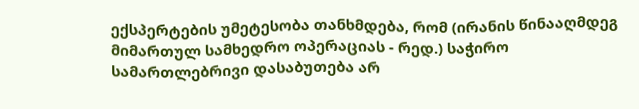ექსპერტების უმეტესობა თანხმდება, რომ (ირანის წინააღმდეგ მიმართულ სამხედრო ოპერაციას - რედ.) საჭირო სამართლებრივი დასაბუთება არ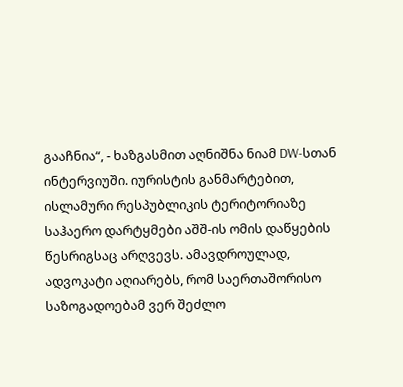გააჩნია“, - ხაზგასმით აღნიშნა ნიამ DW-სთან ინტერვიუში. იურისტის განმარტებით, ისლამური რესპუბლიკის ტერიტორიაზე საჰაერო დარტყმები აშშ-ის ომის დაწყების წესრიგსაც არღვევს. ამავდროულად, ადვოკატი აღიარებს, რომ საერთაშორისო საზოგადოებამ ვერ შეძლო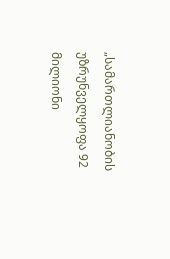„სამართლიანობის უზრუნველყოფა 92 მილიონი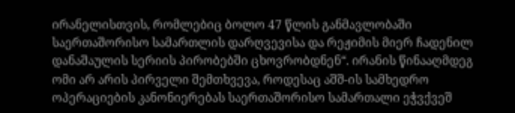ირანელისთვის, რომლებიც ბოლო 47 წლის განმავლობაში საერთაშორისო სამართლის დარღვევისა და რეჟიმის მიერ ჩადენილ დანაშაულის სერიის პირობებში ცხოვრობდნენ“. ირანის წინააღმდეგ ომი არ არის პირველი შემთხვევა, როდესაც აშშ-ის სამხედრო ოპერაციების კანონიერებას საერთაშორისო სამართალი ეჭვქვეშ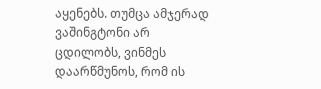აყენებს. თუმცა ამჯერად ვაშინგტონი არ ცდილობს, ვინმეს დაარწმუნოს, რომ ის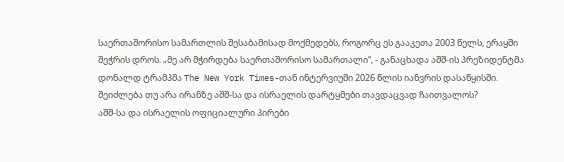საერთაშორისო სამართლის შესაბამისად მოქმედებს, როგორც ეს გააკეთა 2003 წელს, ერაყში შეჭრის დროს. „მე არ მჭირდება საერთაშორისო სამართალი“, - განაცხადა აშშ-ის პრეზიდენტმა დონალდ ტრამპმა The New York Times-თან ინტერვიუში 2026 წლის იანვრის დასაწყისში.
შეიძლება თუ არა ირანზე აშშ-სა და ისრაელის დარტყმები თავდაცვად ჩაითვალოს?
აშშ-სა და ისრაელის ოფიციალური პირები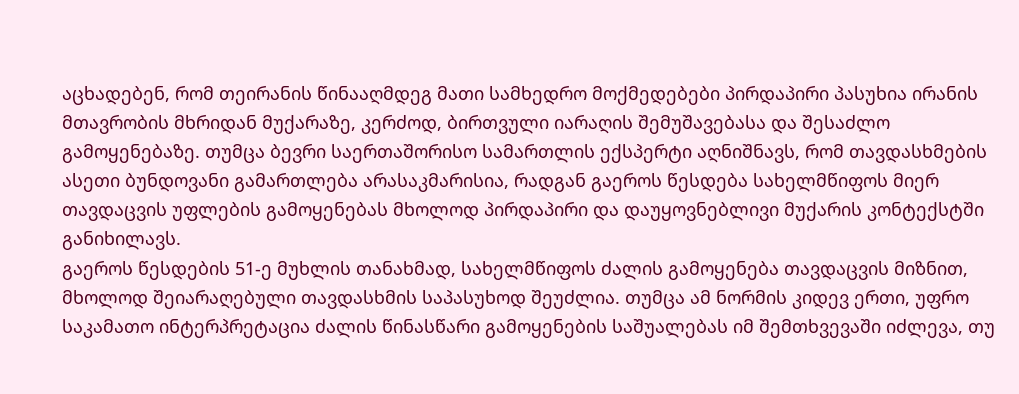აცხადებენ, რომ თეირანის წინააღმდეგ მათი სამხედრო მოქმედებები პირდაპირი პასუხია ირანის მთავრობის მხრიდან მუქარაზე, კერძოდ, ბირთვული იარაღის შემუშავებასა და შესაძლო გამოყენებაზე. თუმცა ბევრი საერთაშორისო სამართლის ექსპერტი აღნიშნავს, რომ თავდასხმების ასეთი ბუნდოვანი გამართლება არასაკმარისია, რადგან გაეროს წესდება სახელმწიფოს მიერ თავდაცვის უფლების გამოყენებას მხოლოდ პირდაპირი და დაუყოვნებლივი მუქარის კონტექსტში განიხილავს.
გაეროს წესდების 51-ე მუხლის თანახმად, სახელმწიფოს ძალის გამოყენება თავდაცვის მიზნით, მხოლოდ შეიარაღებული თავდასხმის საპასუხოდ შეუძლია. თუმცა ამ ნორმის კიდევ ერთი, უფრო საკამათო ინტერპრეტაცია ძალის წინასწარი გამოყენების საშუალებას იმ შემთხვევაში იძლევა, თუ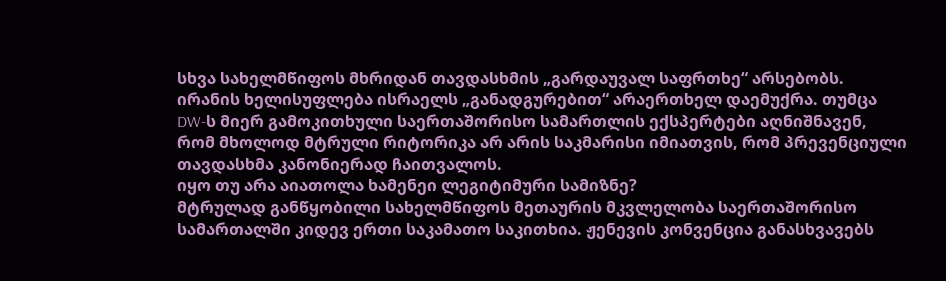სხვა სახელმწიფოს მხრიდან თავდასხმის „გარდაუვალ საფრთხე“ არსებობს. ირანის ხელისუფლება ისრაელს „განადგურებით“ არაერთხელ დაემუქრა. თუმცა DW-ს მიერ გამოკითხული საერთაშორისო სამართლის ექსპერტები აღნიშნავენ, რომ მხოლოდ მტრული რიტორიკა არ არის საკმარისი იმიათვის, რომ პრევენციული თავდასხმა კანონიერად ჩაითვალოს.
იყო თუ არა აიათოლა ხამენეი ლეგიტიმური სამიზნე?
მტრულად განწყობილი სახელმწიფოს მეთაურის მკვლელობა საერთაშორისო სამართალში კიდევ ერთი საკამათო საკითხია. ჟენევის კონვენცია განასხვავებს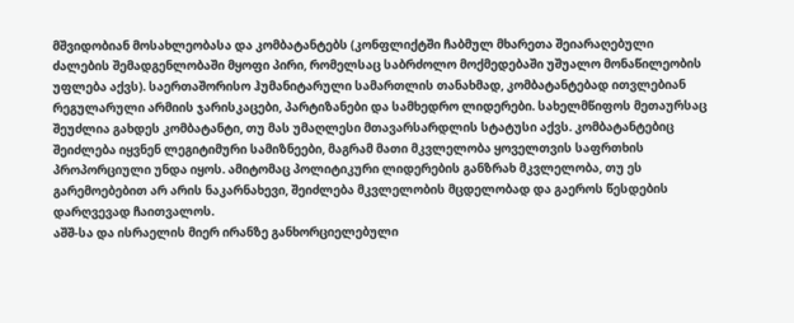მშვიდობიან მოსახლეობასა და კომბატანტებს (კონფლიქტში ჩაბმულ მხარეთა შეიარაღებული ძალების შემადგენლობაში მყოფი პირი, რომელსაც საბრძოლო მოქმედებაში უშუალო მონაწილეობის უფლება აქვს). საერთაშორისო ჰუმანიტარული სამართლის თანახმად, კომბატანტებად ითვლებიან რეგულარული არმიის ჯარისკაცები, პარტიზანები და სამხედრო ლიდერები. სახელმწიფოს მეთაურსაც შეუძლია გახდეს კომბატანტი, თუ მას უმაღლესი მთავარსარდლის სტატუსი აქვს. კომბატანტებიც შეიძლება იყვნენ ლეგიტიმური სამიზნეები, მაგრამ მათი მკვლელობა ყოველთვის საფრთხის პროპორციული უნდა იყოს. ამიტომაც პოლიტიკური ლიდერების განზრახ მკვლელობა, თუ ეს გარემოებებით არ არის ნაკარნახევი, შეიძლება მკვლელობის მცდელობად და გაეროს წესდების დარღვევად ჩაითვალოს.
აშშ-სა და ისრაელის მიერ ირანზე განხორციელებული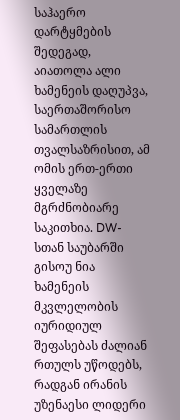საჰაერო დარტყმების შედეგად, აიათოლა ალი ხამენეის დაღუპვა, საერთაშორისო სამართლის თვალსაზრისით, ამ ომის ერთ-ერთი ყველაზე მგრძნობიარე საკითხია. DW-სთან საუბარში გისოუ ნია ხამენეის მკვლელობის იურიდიულ შეფასებას ძალიან რთულს უწოდებს, რადგან ირანის უზენაესი ლიდერი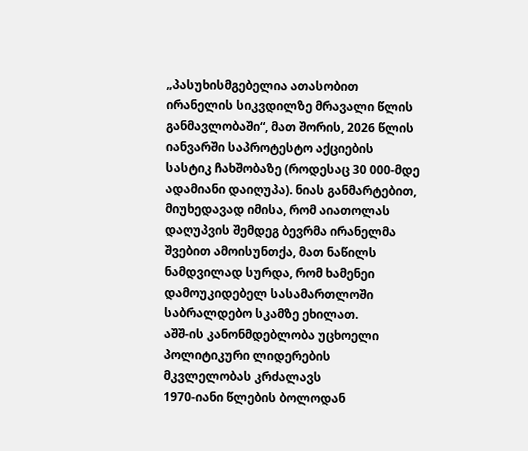„პასუხისმგებელია ათასობით ირანელის სიკვდილზე მრავალი წლის განმავლობაში“, მათ შორის, 2026 წლის იანვარში საპროტესტო აქციების სასტიკ ჩახშობაზე (როდესაც 30 000-მდე ადამიანი დაიღუპა). ნიას განმარტებით, მიუხედავად იმისა, რომ აიათოლას დაღუპვის შემდეგ ბევრმა ირანელმა შვებით ამოისუნთქა, მათ ნაწილს ნამდვილად სურდა, რომ ხამენეი დამოუკიდებელ სასამართლოში საბრალდებო სკამზე ეხილათ.
აშშ-ის კანონმდებლობა უცხოელი პოლიტიკური ლიდერების მკვლელობას კრძალავს
1970-იანი წლების ბოლოდან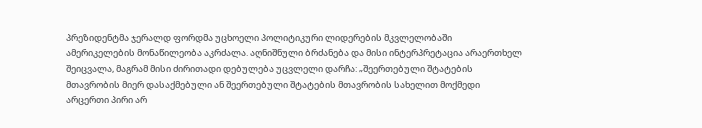პრეზიდენტმა ჯერალდ ფორდმა უცხოელი პოლიტიკური ლიდერების მკვლელობაში ამერიკელების მონაწილეობა აკრძალა. აღნიშნული ბრძანება და მისი ინტერპრეტაცია არაერთხელ შეიცვალა, მაგრამ მისი ძირითადი დებულება უცვლელი დარჩა: „შეერთებული შტატების მთავრობის მიერ დასაქმებული ან შეერთებული შტატების მთავრობის სახელით მოქმედი არცერთი პირი არ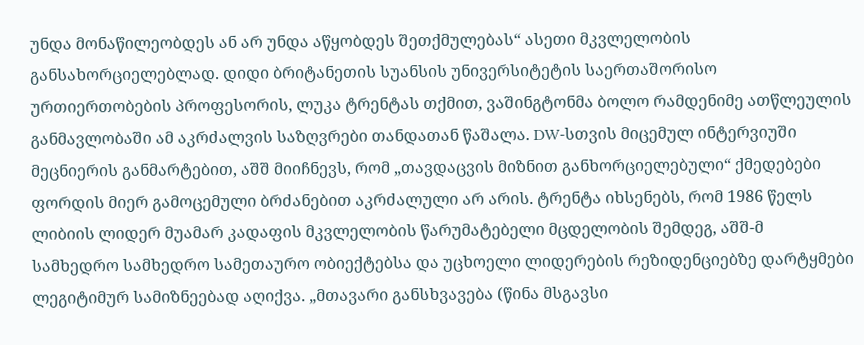უნდა მონაწილეობდეს ან არ უნდა აწყობდეს შეთქმულებას“ ასეთი მკვლელობის განსახორციელებლად. დიდი ბრიტანეთის სუანსის უნივერსიტეტის საერთაშორისო ურთიერთობების პროფესორის, ლუკა ტრენტას თქმით, ვაშინგტონმა ბოლო რამდენიმე ათწლეულის განმავლობაში ამ აკრძალვის საზღვრები თანდათან წაშალა. DW-სთვის მიცემულ ინტერვიუში მეცნიერის განმარტებით, აშშ მიიჩნევს, რომ „თავდაცვის მიზნით განხორციელებული“ ქმედებები ფორდის მიერ გამოცემული ბრძანებით აკრძალული არ არის. ტრენტა იხსენებს, რომ 1986 წელს ლიბიის ლიდერ მუამარ კადაფის მკვლელობის წარუმატებელი მცდელობის შემდეგ, აშშ-მ სამხედრო სამხედრო სამეთაურო ობიექტებსა და უცხოელი ლიდერების რეზიდენციებზე დარტყმები ლეგიტიმურ სამიზნეებად აღიქვა. „მთავარი განსხვავება (წინა მსგავსი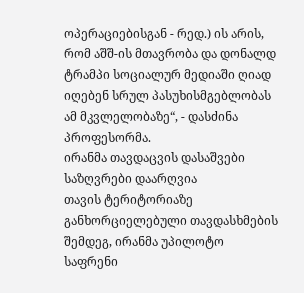ოპერაციებისგან - რედ.) ის არის, რომ აშშ-ის მთავრობა და დონალდ ტრამპი სოციალურ მედიაში ღიად იღებენ სრულ პასუხისმგებლობას ამ მკვლელობაზე“, - დასძინა პროფესორმა.
ირანმა თავდაცვის დასაშვები საზღვრები დაარღვია
თავის ტერიტორიაზე განხორციელებული თავდასხმების შემდეგ, ირანმა უპილოტო საფრენი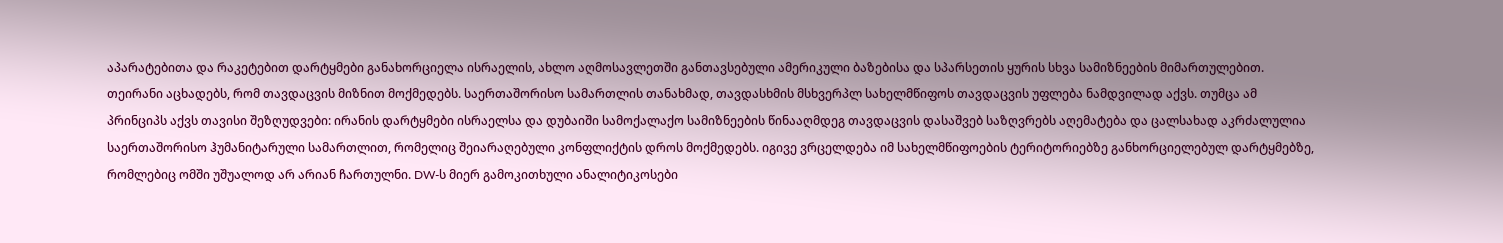აპარატებითა და რაკეტებით დარტყმები განახორციელა ისრაელის, ახლო აღმოსავლეთში განთავსებული ამერიკული ბაზებისა და სპარსეთის ყურის სხვა სამიზნეების მიმართულებით. თეირანი აცხადებს, რომ თავდაცვის მიზნით მოქმედებს. საერთაშორისო სამართლის თანახმად, თავდასხმის მსხვერპლ სახელმწიფოს თავდაცვის უფლება ნამდვილად აქვს. თუმცა ამ პრინციპს აქვს თავისი შეზღუდვები: ირანის დარტყმები ისრაელსა და დუბაიში სამოქალაქო სამიზნეების წინააღმდეგ თავდაცვის დასაშვებ საზღვრებს აღემატება და ცალსახად აკრძალულია საერთაშორისო ჰუმანიტარული სამართლით, რომელიც შეიარაღებული კონფლიქტის დროს მოქმედებს. იგივე ვრცელდება იმ სახელმწიფოების ტერიტორიებზე განხორციელებულ დარტყმებზე, რომლებიც ომში უშუალოდ არ არიან ჩართულნი. DW-ს მიერ გამოკითხული ანალიტიკოსები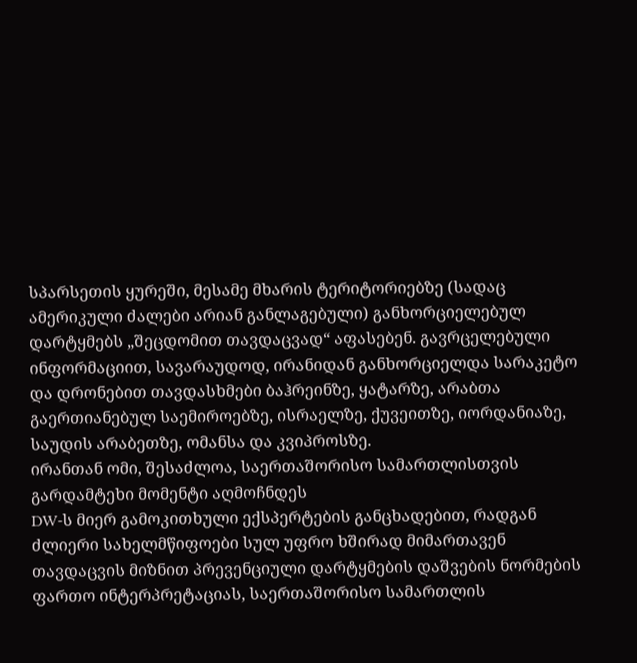სპარსეთის ყურეში, მესამე მხარის ტერიტორიებზე (სადაც ამერიკული ძალები არიან განლაგებული) განხორციელებულ დარტყმებს „შეცდომით თავდაცვად“ აფასებენ. გავრცელებული ინფორმაციით, სავარაუდოდ, ირანიდან განხორციელდა სარაკეტო და დრონებით თავდასხმები ბაჰრეინზე, ყატარზე, არაბთა გაერთიანებულ საემიროებზე, ისრაელზე, ქუვეითზე, იორდანიაზე, საუდის არაბეთზე, ომანსა და კვიპროსზე.
ირანთან ომი, შესაძლოა, საერთაშორისო სამართლისთვის გარდამტეხი მომენტი აღმოჩნდეს
DW-ს მიერ გამოკითხული ექსპერტების განცხადებით, რადგან ძლიერი სახელმწიფოები სულ უფრო ხშირად მიმართავენ თავდაცვის მიზნით პრევენციული დარტყმების დაშვების ნორმების ფართო ინტერპრეტაციას, საერთაშორისო სამართლის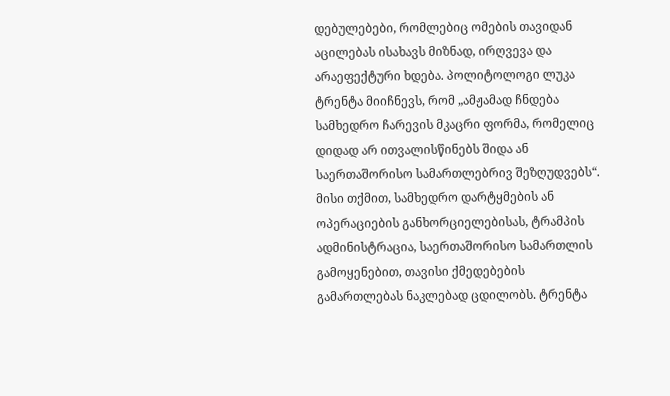დებულებები, რომლებიც ომების თავიდან აცილებას ისახავს მიზნად, ირღვევა და არაეფექტური ხდება. პოლიტოლოგი ლუკა ტრენტა მიიჩნევს, რომ „ამჟამად ჩნდება სამხედრო ჩარევის მკაცრი ფორმა, რომელიც დიდად არ ითვალისწინებს შიდა ან საერთაშორისო სამართლებრივ შეზღუდვებს“. მისი თქმით, სამხედრო დარტყმების ან ოპერაციების განხორციელებისას, ტრამპის ადმინისტრაცია, საერთაშორისო სამართლის გამოყენებით, თავისი ქმედებების გამართლებას ნაკლებად ცდილობს. ტრენტა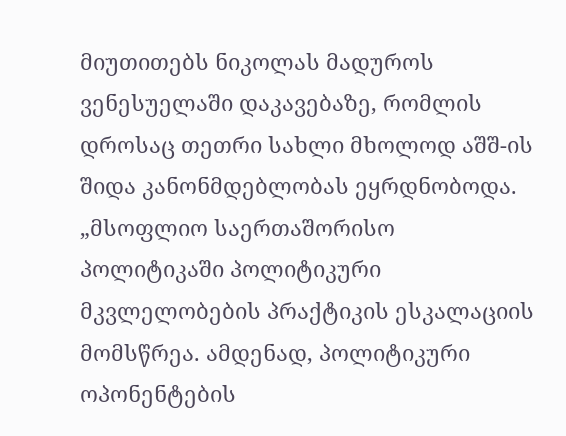მიუთითებს ნიკოლას მადუროს ვენესუელაში დაკავებაზე, რომლის დროსაც თეთრი სახლი მხოლოდ აშშ-ის შიდა კანონმდებლობას ეყრდნობოდა. „მსოფლიო საერთაშორისო პოლიტიკაში პოლიტიკური მკვლელობების პრაქტიკის ესკალაციის მომსწრეა. ამდენად, პოლიტიკური ოპონენტების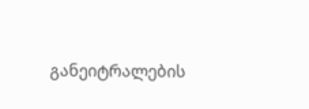განეიტრალების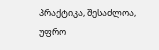პრაქტიკა, შესაძლოა, უფრო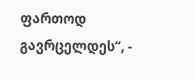ფართოდ გავრცელდეს“, -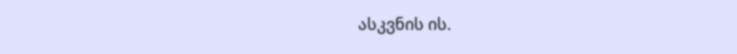ასკვნის ის.